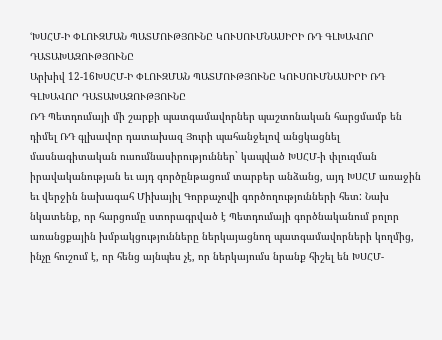ՙԽՍՀՄ-Ի ՓԼՈՒԶՄԱՆ ՊԱՏՄՈՒԹՅՈՒՆԸ ԿՈՒՍՈՒՄՆԱՍԻՐԻ ՌԴ ԳԼԽԱՎՈՐ ԴԱՏԱԽԱԶՈՒԹՅՈՒՆԸ
Արխիվ 12-16ԽՍՀՄ-Ի ՓԼՈՒԶՄԱՆ ՊԱՏՄՈՒԹՅՈՒՆԸ ԿՈՒՍՈՒՄՆԱՍԻՐԻ ՌԴ ԳԼԽԱՎՈՐ ԴԱՏԱԽԱԶՈՒԹՅՈՒՆԸ
ՌԴ Պետդումայի մի շարքի պատգամավորներ պաշտոնական հարցմամբ են դիմել ՌԴ գլխավոր դատախազ Յուրի պահանջելով անցկացնել մասնագիտական ուսումնասիրություններ` կապված ԽՍՀՄ-ի փլուզման իրավականության եւ այդ գործընթացում տարբեր անձանց, այդ ԽՍՀՄ առաջին եւ վերջին նախագահ Միխայիլ Գորբաչովի գործողությունների հետ: Նախ նկատենք, որ հարցումը ստորագրված է Պետդումայի գործնականում բոլոր առանցքային խմբակցությունները ներկայացնող պատգամավորների կողմից, ինչը հուշում է, որ հենց այնպես չէ, որ ներկայումս նրանք հիշել են ԽՍՀՄ-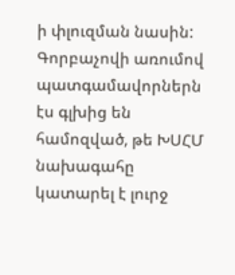ի փլուզման նասին:
Գորբաչովի առումով պատգամավորներն էս գլխից են համոզված, թե ԽՍՀՄ նախագահը կատարել է լուրջ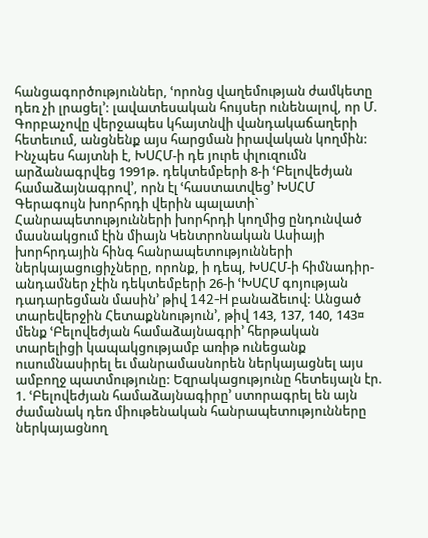հանցագործություններ, ՙորոնց վաղեմության ժամկետը դեռ չի լրացել՚: լավատեսական հույսեր ունենալով, որ Մ. Գորբաչովը վերջապես կհայտնվի վանդակաճաղերի հետեւում, անցնենք այս հարցման իրավական կողմին:
Ինչպես հայտնի է, ԽՍՀՄ-ի դե յուրե փլուզումն արձանագրվեց 1991թ. դեկտեմբերի 8-ի ՙԲելովեժյան համաձայնագրով՚, որն էլ ՙհաստատվեց՚ ԽՍՀՄ Գերագույն խորհրդի վերին պալատի` Հանրապետությունների խորհրդի կողմից ընդունված մասնակցում էին միայն Կենտրոնական Ասիայի խորհրդային հինգ հանրապետությունների ներկայացուցիչները, որոնք, ի դեպ, ԽՍՀՄ-ի հիմնադիր-անդամներ չէին դեկտեմբերի 26-ի ՙԽՍՀՄ գոյության դադարեցման մասին՚ թիվ 142-H բանաձեւով: Անցած տարեվերջին Հետաքննություն՚, թիվ 143, 137, 140, 143¤ մենք ՙԲելովեժյան համաձայնագրի՚ հերթական տարելիցի կապակցությամբ առիթ ունեցանք ուսումնասիրել եւ մանրամասնորեն ներկայացնել այս ամբողջ պատմությունը: Եզրակացությունը հետեւյալն էր.
1. ՙԲելովեժյան համաձայնագիրը՚ ստորագրել են այն ժամանակ դեռ միութենական հանրապետությունները ներկայացնող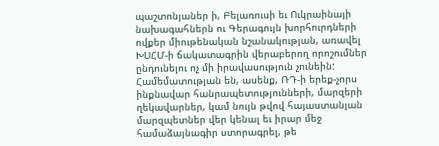պաշտոնյաներ ի, Բելառուսի եւ Ուկրաինայի նախագահներն ու Գերագույն խորհուրդների ովքեր միութենական նշանակության, առավել ԽՍՀՄ-ի ճակատագրին վերաբերող որոշումներ ընդունելու ոչ մի իրավասություն չունեին: Համեմատության են, ասենք, ՌԴ-ի երեք-չորս ինքնավար հանրապետությունների, մարզերի ղեկավարներ, կամ նույն թվով հայաստանյան մարզպետներ վեր կենալ եւ իրար մեջ համաձայնագիր ստորագրել, թե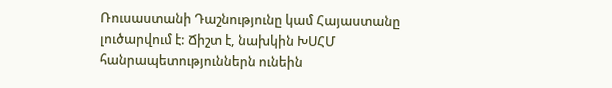Ռուսաստանի Դաշնությունը կամ Հայաստանը լուծարվում է: Ճիշտ է, նախկին ԽՍՀՄ հանրապետություններն ունեին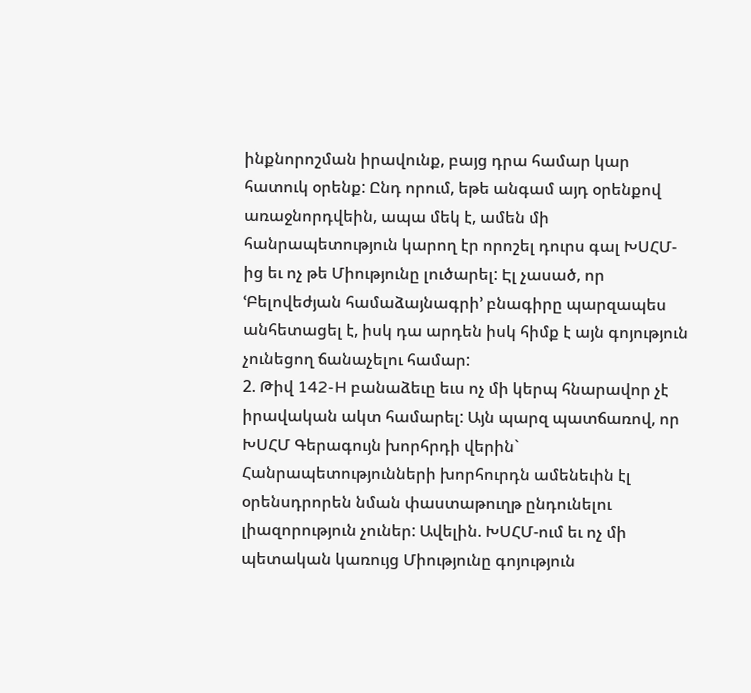ինքնորոշման իրավունք, բայց դրա համար կար հատուկ օրենք: Ընդ որում, եթե անգամ այդ օրենքով առաջնորդվեին, ապա մեկ է, ամեն մի հանրապետություն կարող էր որոշել դուրս գալ ԽՍՀՄ-ից եւ ոչ թե Միությունը լուծարել: Էլ չասած, որ ՙԲելովեժյան համաձայնագրի՚ բնագիրը պարզապես անհետացել է, իսկ դա արդեն իսկ հիմք է այն գոյություն չունեցող ճանաչելու համար:
2. Թիվ 142-H բանաձեւը եւս ոչ մի կերպ հնարավոր չէ իրավական ակտ համարել: Այն պարզ պատճառով, որ ԽՍՀՄ Գերագույն խորհրդի վերին` Հանրապետությունների խորհուրդն ամենեւին էլ օրենսդրորեն նման փաստաթուղթ ընդունելու լիազորություն չուներ: Ավելին. ԽՍՀՄ-ում եւ ոչ մի պետական կառույց Միությունը գոյություն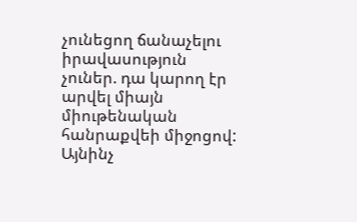չունեցող ճանաչելու իրավասություն չուներ. դա կարող էր արվել միայն միութենական հանրաքվեի միջոցով: Այնինչ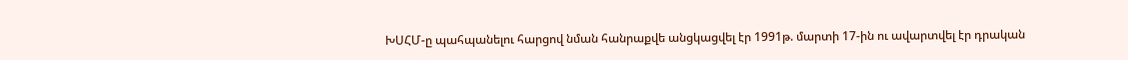ԽՍՀՄ-ը պահպանելու հարցով նման հանրաքվե անցկացվել էր 1991թ. մարտի 17-ին ու ավարտվել էր դրական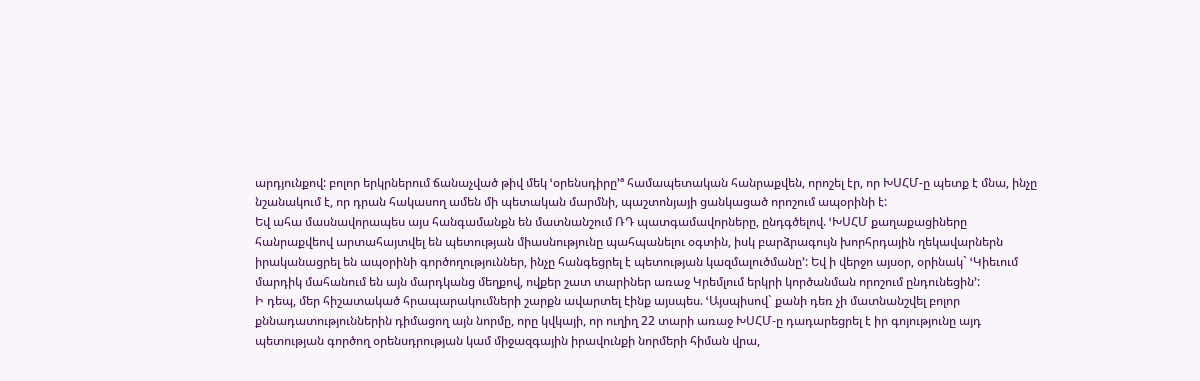արդյունքով: բոլոր երկրներում ճանաչված թիվ մեկ ՙօրենսդիրը՚ª համապետական հանրաքվեն, որոշել էր, որ ԽՍՀՄ-ը պետք է մնա, ինչը նշանակում է, որ դրան հակասող ամեն մի պետական մարմնի, պաշտոնյայի ցանկացած որոշում ապօրինի է:
Եվ ահա մասնավորապես այս հանգամանքն են մատնանշում ՌԴ պատգամավորները, ընդգծելով. ՙԽՍՀՄ քաղաքացիները հանրաքվեով արտահայտվել են պետության միասնությունը պահպանելու օգտին, իսկ բարձրագույն խորհրդային ղեկավարներն իրականացրել են ապօրինի գործողություններ, ինչը հանգեցրել է պետության կազմալուծմանը՚: Եվ ի վերջո այսօր, օրինակ` ՙԿիեւում մարդիկ մահանում են այն մարդկանց մեղքով, ովքեր շատ տարիներ առաջ Կրեմլում երկրի կործանման որոշում ընդունեցին՚:
Ի դեպ, մեր հիշատակած հրապարակումների շարքն ավարտել էինք այսպես. ՙԱյսպիսով` քանի դեռ չի մատնանշվել բոլոր քննադատություններին դիմացող այն նորմը, որը կվկայի, որ ուղիղ 22 տարի առաջ ԽՍՀՄ-ը դադարեցրել է իր գոյությունը այդ պետության գործող օրենսդրության կամ միջազգային իրավունքի նորմերի հիման վրա,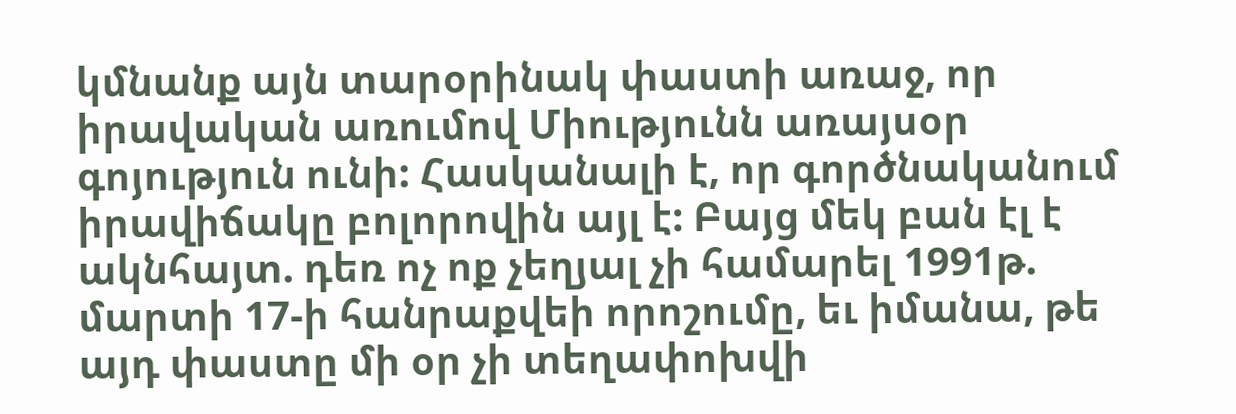կմնանք այն տարօրինակ փաստի առաջ, որ իրավական առումով Միությունն առայսօր գոյություն ունի: Հասկանալի է, որ գործնականում իրավիճակը բոլորովին այլ է: Բայց մեկ բան էլ է ակնհայտ. դեռ ոչ ոք չեղյալ չի համարել 1991թ. մարտի 17-ի հանրաքվեի որոշումը, եւ իմանա, թե այդ փաստը մի օր չի տեղափոխվի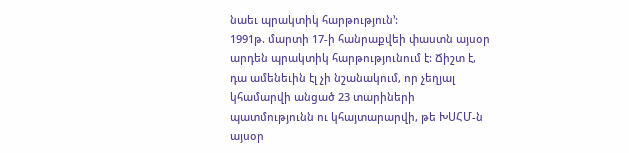նաեւ պրակտիկ հարթություն՚:
1991թ. մարտի 17-ի հանրաքվեի փաստն այսօր արդեն պրակտիկ հարթությունում է: Ճիշտ է, դա ամենեւին էլ չի նշանակում, որ չեղյալ կհամարվի անցած 23 տարիների պատմությունն ու կհայտարարվի, թե ԽՍՀՄ-ն այսօր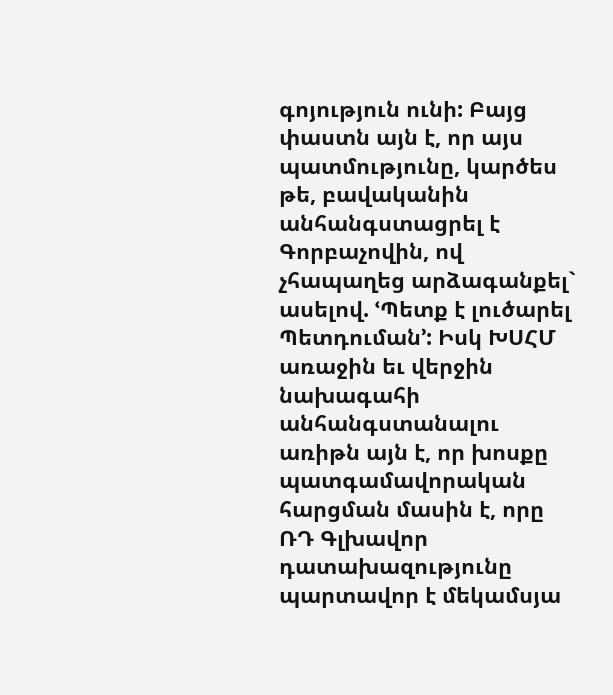գոյություն ունի: Բայց փաստն այն է, որ այս պատմությունը, կարծես թե, բավականին անհանգստացրել է Գորբաչովին, ով չհապաղեց արձագանքել` ասելով. ՙՊետք է լուծարել Պետդուման՚: Իսկ ԽՍՀՄ առաջին եւ վերջին նախագահի անհանգստանալու առիթն այն է, որ խոսքը պատգամավորական հարցման մասին է, որը ՌԴ Գլխավոր դատախազությունը պարտավոր է մեկամսյա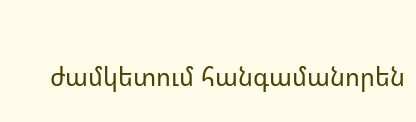ժամկետում հանգամանորեն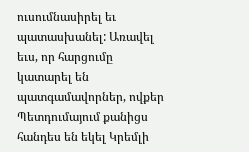ուսումնասիրել եւ պատասխանել: Առավել եւս, որ հարցումը կատարել են պատգամավորներ, ովքեր Պետդումայում քանիցս հանդես են եկել Կրեմլի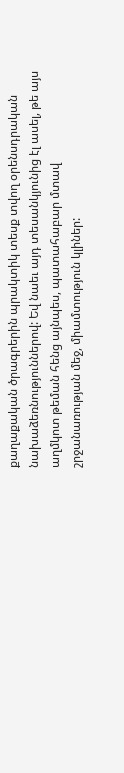քաղաքական ծրագրերին պրակտիկ տեսք տվող օրենսդրական նախաձեռնություններով: Եվ նաեւ այդ տեսանկյունից էլ ասել, թե այս աղմկոտ թեման հենց այնպես, պատահաբար մտավ շրջանառության մեջ, միամտություն կլիներ: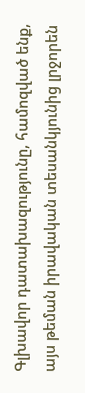Գլխավոր դատախազությունը, համոզված ենք, այս թեման իրավական տեսանկյունից լրջորեն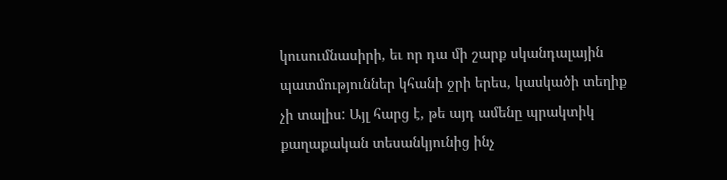կուսումնասիրի, եւ որ դա մի շարք սկանդալային պատմություններ կհանի ջրի երես, կասկածի տեղիք չի տալիս: Այլ հարց է, թե այդ ամենը պրակտիկ քաղաքական տեսանկյունից ինչ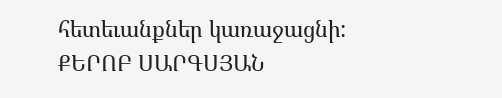հետեւանքներ կառաջացնի:
ՔԵՐՈԲ ՍԱՐԳՍՅԱՆ